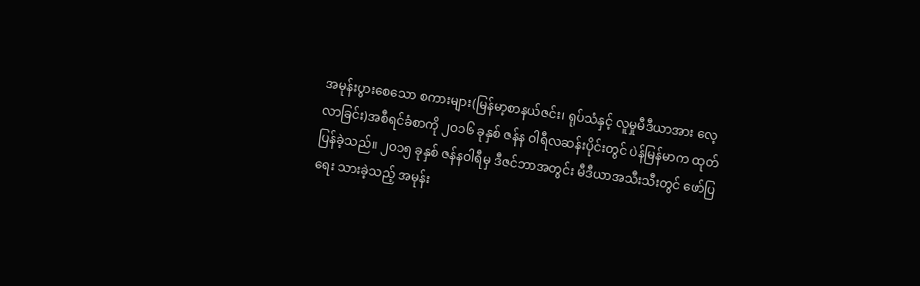အမုန်းပွားစေသော စကားများ(မြန်မာ့စာနယ်ဇင်း၊ ရုပ်သံနှင့် လူမှုမီဒီယာအား လေ့လာခြင်း)အစီရင်ခံစာကို ၂ဝ၁၆ ခုနှစ် ဇန်န ဝါရီလဆန်းပိုင်းတွင် ပဲန်မြန်မာက ထုတ်ပြန်ခဲ့သည်။ ၂ဝ၁၅ ခုနှစ် ဇန်နဝါရီမှ ဒီဇင်ဘာအတွင်း မီဒီယာအသီးသီးတွင် ဖော်ပြရေး သားခဲ့သည့် အမုန်း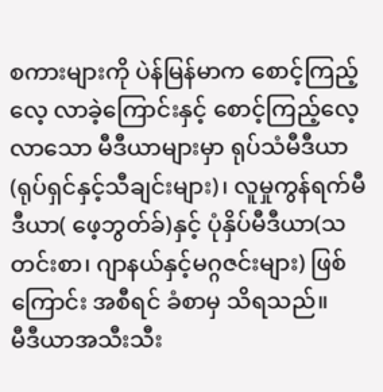စကားများကို ပဲန်မြန်မာက စောင့်ကြည့်လေ့ လာခဲ့ကြောင်းနှင့် စောင့်ကြည့်လေ့လာသော မီဒီယာများမှာ ရုပ်သံမီဒီယာ(ရုပ်ရှင်နှင့်သီချင်းများ)၊ လူမှုကွန်ရက်မီဒီယာ( ဖေ့ဘွတ်ခ်)နှင့် ပုံနှိပ်မီဒီယာ(သတင်းစာ၊ ဂျာနယ်နှင့်မဂ္ဂဇင်းများ) ဖြစ်ကြောင်း အစီရင် ခံစာမှ သိရသည်။
မီဒီယာအသီးသီး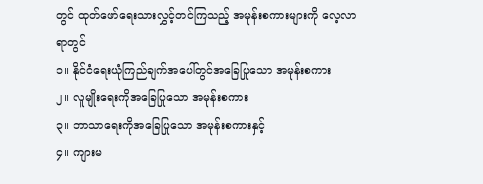တွင် ထုတ်ဖော်ရေးသားလွှင့်တင်ကြသည့် အမုန်းစကားများကို လေ့လာရာတွင်
၁။ နိုင်ငံရေးယုံကြည်ချက်အပေါ်တွင်အခြေပြုသော အမုန်းစကား
၂။ လူမျိုးရေးကိုအခြေပြုသော အမုန်းစကား
၃။ ဘာသာရေးကိုအခြေပြုသော အမုန်းစကားနှင့်
၄။ ကျားမ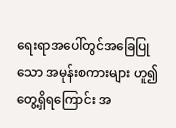ရေးရာအပေါ်တွင်အခြေပြုသော အမုန်းစကားများ ဟူ၍ တွေ့ရှိရကြောင်း အ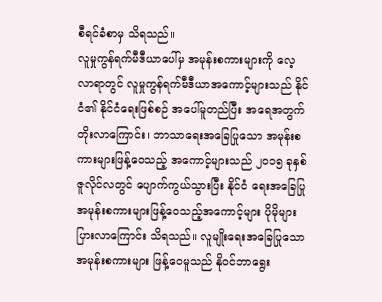စီရင်ခံစာမှ သိရသည်။
လူမှုကွန်ရက်မီဒီယာပေါ်မှ အမုန်းစကားများကို လေ့လာရာတွင် လူမှုကွန်ရက်မီဒီယာအကောင့်များသည် နိုင်ငံ၏ နိုင်ငံရေးဖြစ်စဉ် အပေါ်မူတည်ပြီး အရေအတွက်တိုးလာကြောင်း၊ ဘာသာရေးအခြေပြုသော အမုန်းစကားများဖြန့်ဝေသည့် အကောင့်များသည် ၂ဝ၁၅ ခုနှစ် ဇူလိုင်လတွင် ပျောက်ကွယ်သွားပြီး နိုင်ငံ ရေးအခြေပြုအမုန်းစကားများဖြန့်ဝေသည့်အကောင့်များ ပိုမိုများပြားလာကြောင်း သိရသည်။ လူမျိုးရေးအခြေပြုသောအမုန်းစကားများ ဖြန့်ဝေမူသည် နိုဝင်ဘာရွေး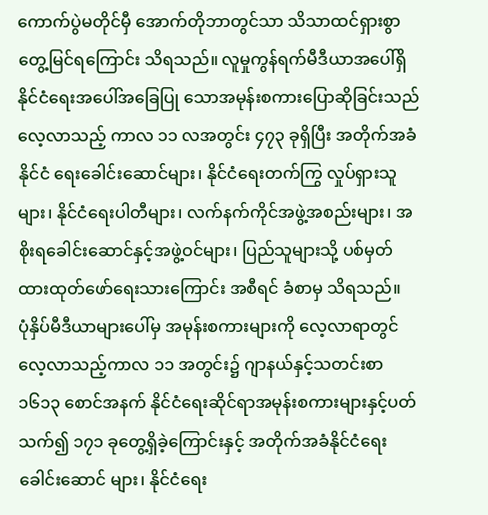ကောက်ပွဲမတိုင်မှီ အောက်တိုဘာတွင်သာ သိသာထင်ရှားစွာတွေ့မြင်ရကြောင်း သိရသည်။ လူမှုကွန်ရက်မီဒီယာအပေါ်ရှိ နိုင်ငံရေးအပေါ်အခြေပြု သောအမုန်းစကားပြောဆိုခြင်းသည် လေ့လာသည့် ကာလ ၁၁ လအတွင်း ၄၇၃ ခုရှိပြီး အတိုက်အခံနိုင်ငံ ရေးခေါင်းဆောင်များ၊ နိုင်ငံရေးတက်ကြွ လှုပ်ရှားသူများ၊ နိုင်ငံရေးပါတီများ၊ လက်နက်ကိုင်အဖွဲ့အစည်းများ၊ အစိုးရခေါင်းဆောင်နှင့်အဖွဲ့ဝင်များ၊ ပြည်သူများသို့ ပစ်မှတ် ထားထုတ်ဖော်ရေးသားကြောင်း အစီရင် ခံစာမှ သိရသည်။
ပုံနှိပ်မီဒီယာများပေါ်မှ အမုန်းစကားများကို လေ့လာရာတွင် လေ့လာသည့်ကာလ ၁၁ အတွင်း၌ ဂျာနယ်နှင့်သတင်းစာ ၁၆၁၃ စောင်အနက် နိုင်ငံရေးဆိုင်ရာအမုန်းစကားများနှင့်ပတ်သက်၍ ၁၇၁ ခုတွေ့ရှိခဲ့ကြောင်းနှင့် အတိုက်အခံနိုင်ငံရေးခေါင်းဆောင် များ၊ နိုင်ငံရေး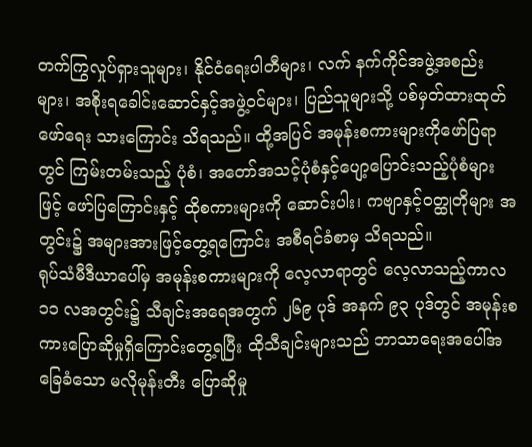တက်ကြွလှုပ်ရှားသူများ၊ နိုင်ငံရေးပါတီများ၊ လက် နက်ကိုင်အဖွဲ့အစည်းများ၊ အစိုးရခေါင်းဆောင်နှင့်အဖွဲ့ဝင်များ၊ ပြည်သူများသို့ ပစ်မှတ်ထားထုတ်ဖော်ရေး သားကြောင်း သိရသည်။ ထို့အပြင် အမုန်းစကားများကိုဖော်ပြရာတွင် ကြမ်းတမ်းသည့် ပုံစံ၊ အတော်အသင့်ပုံစံနှင့်ပျော့ပြောင်းသည့်ပုံစံများဖြင့် ဖော်ပြကြောင်းနှင့် ထိုစကားများကို ဆောင်းပါး၊ ကဗျာနှင့်ဝတ္ထုတိုများ အတွင်း၌ အများအားဖြင့်တွေ့ရကြောင်း အစီရင်ခံစာမှ သိရသည်။
ရုပ်သံမီဒီယာပေါ်မှ အမုန်းစကားများကို လေ့လာရာတွင် လေ့လာသည့်ကာလ ၁၁ လအတွင်း၌ သီချင်းအရေအတွက် ၂၆၉ ပုဒ် အနက် ၉၃ ပုဒ်တွင် အမုန်းစကားပြောဆိုမှုရှိကြောင်းတွေ့ရပြီး ထိုသီချင်းများသည် ဘာသာရေးအပေါ်အခြေခံသော မလိုမုန်းတီး ပြောဆိုမှု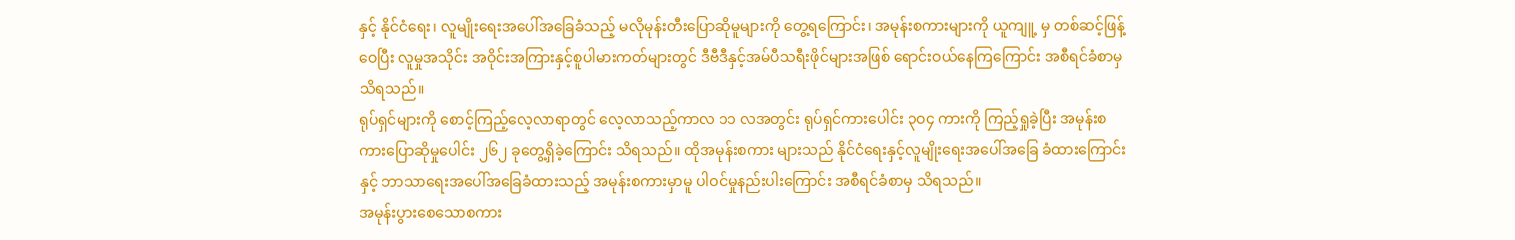နှင့် နိုင်ငံရေး၊ လူမျိုးရေးအပေါ်အခြေခံသည့် မလိုမုန်းတီးပြောဆိုမူများကို တွေ့ရကြောင်း၊ အမုန်းစကားများကို ယူကျူ့ မှ တစ်ဆင့်ဖြန့်ဝေပြီး လူမှုအသိုင်း အဝိုင်းအကြားနှင့်စူပါမားကတ်များတွင် ဒီဗီဒီနှင့်အမ်ပီသရီးဖိုင်များအဖြစ် ရောင်းဝယ်နေကြကြောင်း အစီရင်ခံစာမှ သိရသည်။
ရုပ်ရှင်များကို စောင့်ကြည့်လေ့လာရာတွင် လေ့လာသည့်ကာလ ၁၁ လအတွင်း ရုပ်ရှင်ကားပေါင်း ၃ဝ၄ ကားကို ကြည့်ရှုခဲ့ပြီး အမုန်းစကားပြောဆိုမှုပေါင်း ၂၆၂ ခုတွေ့ရှိခဲ့ကြောင်း သိရသည်။ ထိုအမုန်းစကား များသည် နိုင်ငံရေးနှင့်လူမျိုးရေးအပေါ်အခြေ ခံထားကြောင်းနှင့် ဘာသာရေးအပေါ်အခြေခံထားသည့် အမုန်းစကားမှာမူ ပါဝင်မှုနည်းပါးကြောင်း အစီရင်ခံစာမှ သိရသည်။
အမုန်းပွားစေသောစကား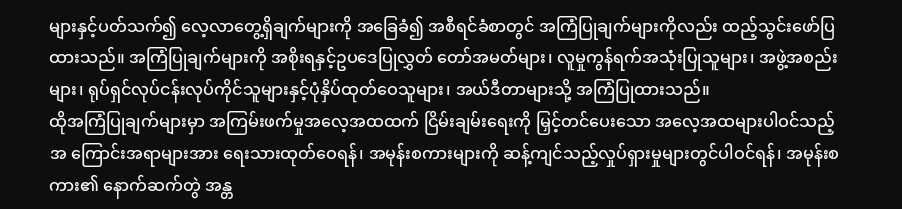များနှင့်ပတ်သက်၍ လေ့လာတွေ့ရှိချက်များကို အခြေခံ၍ အစီရင်ခံစာတွင် အကြံပြုချက်များကိုလည်း ထည့်သွင်းဖော်ပြထားသည်။ အကြံပြုချက်များကို အစိုးရနှင့်ဥပဒေပြုလွှတ် တော်အမတ်များ၊ လူမှုကွန်ရက်အသုံးပြုသူများ၊ အဖွဲ့အစည်းများ၊ ရုပ်ရှင်လုပ်ငန်းလုပ်ကိုင်သူများနှင့်ပုံနှိပ်ထုတ်ဝေသူများ၊ အယ်ဒီတာများသို့ အကြံပြုထားသည်။
ထိုအကြံပြုချက်များမှာ အကြမ်းဖက်မှုအလေ့အထထက် ငြိမ်းချမ်းရေးကို မြှင့်တင်ပေးသော အလေ့အထများပါဝင်သည့် အ ကြောင်းအရာများအား ရေးသားထုတ်ဝေရန်၊ အမုန်းစကားများကို ဆန့်ကျင်သည့်လှုပ်ရှားမှုများတွင်ပါဝင်ရန်၊ အမုန်းစကား၏ နောက်ဆက်တွဲ အန္တ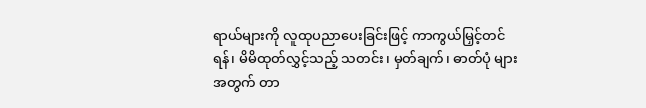ရာယ်များကို လူထုပညာပေးခြင်းဖြင့် ကာကွယ်မြှင့်တင်ရန်၊ မိမိထုတ်လွှင့်သည့် သတင်း၊ မှတ်ချက်၊ ဓာတ်ပုံ များအတွက် တာ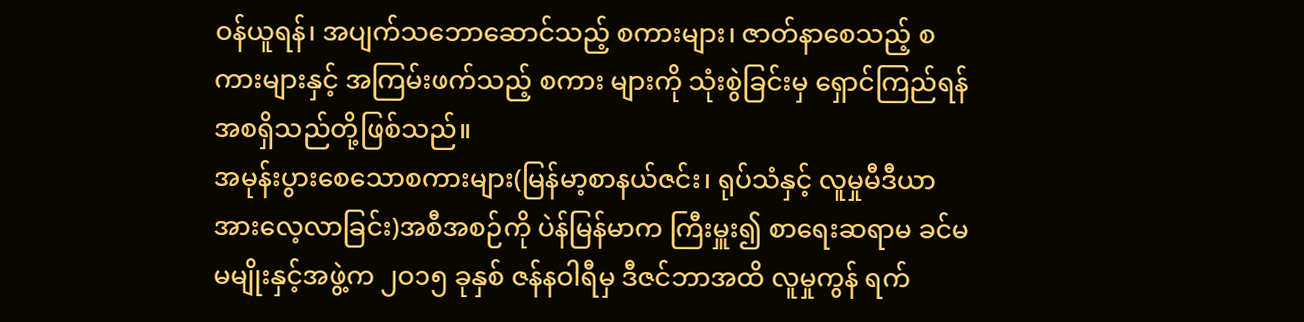ဝန်ယူရန်၊ အပျက်သဘောဆောင်သည့် စကားများ၊ ဇာတ်နာစေသည့် စကားများနှင့် အကြမ်းဖက်သည့် စကား များကို သုံးစွဲခြင်းမှ ရှောင်ကြည်ရန်အစရှိသည်တို့ဖြစ်သည်။
အမုန်းပွားစေသောစကားများ(မြန်မာ့စာနယ်ဇင်း၊ ရုပ်သံနှင့် လူမှုမီဒီယာအားလေ့လာခြင်း)အစီအစဉ်ကို ပဲန်မြန်မာက ကြီးမှူး၍ စာရေးဆရာမ ခင်မမမျိုးနှင့်အဖွဲ့က ၂ဝ၁၅ ခုနှစ် ဇန်နဝါရီမှ ဒီဇင်ဘာအထိ လူမှုကွန် ရက်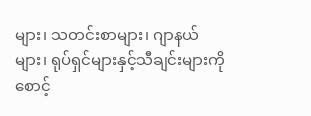များ၊ သတင်းစာများ၊ ဂျာနယ်များ၊ ရုပ်ရှင်များနှင့်သီချင်းများကို စောင့်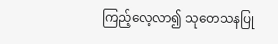ကြည့်လေ့လာ၍ သုတေသနပြု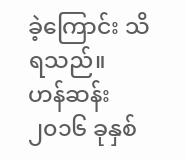ခဲ့ကြောင်း သိရသည်။
ဟန်ဆန်း
၂၀၁၆ ခုနှစ်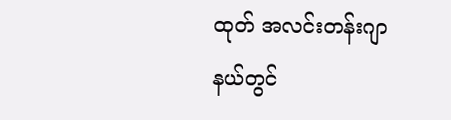ထုတ် အလင်းတန်းဂျာနယ်တွင်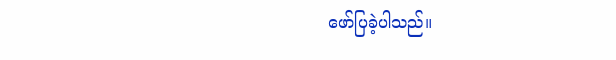ဖော်ပြခဲ့ပါသည်။